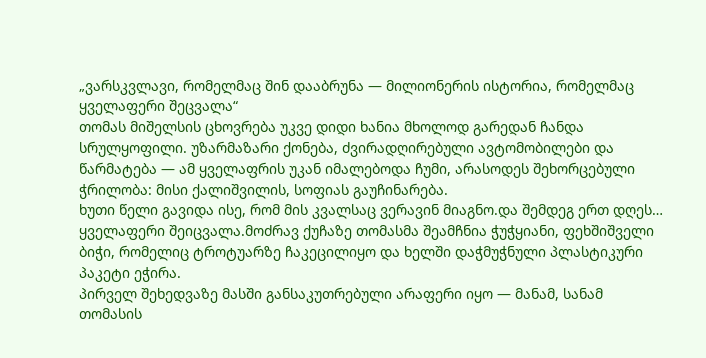„ვარსკვლავი, რომელმაც შინ დააბრუნა — მილიონერის ისტორია, რომელმაც ყველაფერი შეცვალა“
თომას მიშელსის ცხოვრება უკვე დიდი ხანია მხოლოდ გარედან ჩანდა სრულყოფილი. უზარმაზარი ქონება, ძვირადღირებული ავტომობილები და წარმატება — ამ ყველაფრის უკან იმალებოდა ჩუმი, არასოდეს შეხორცებული ჭრილობა: მისი ქალიშვილის, სოფიას გაუჩინარება.
ხუთი წელი გავიდა ისე, რომ მის კვალსაც ვერავინ მიაგნო.და შემდეგ ერთ დღეს… ყველაფერი შეიცვალა.მოძრავ ქუჩაზე თომასმა შეამჩნია ჭუჭყიანი, ფეხშიშველი ბიჭი, რომელიც ტროტუარზე ჩაკეცილიყო და ხელში დაჭმუჭნული პლასტიკური პაკეტი ეჭირა.
პირველ შეხედვაზე მასში განსაკუთრებული არაფერი იყო — მანამ, სანამ თომასის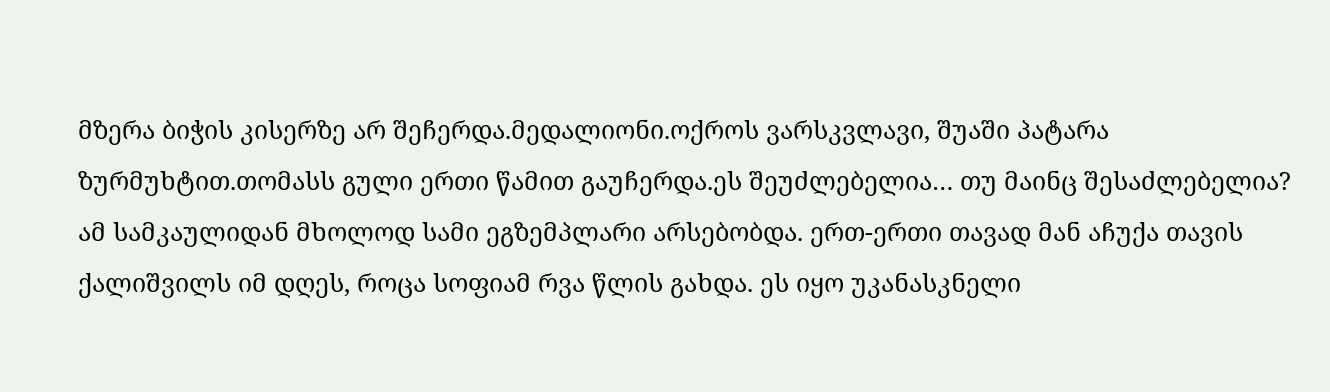მზერა ბიჭის კისერზე არ შეჩერდა.მედალიონი.ოქროს ვარსკვლავი, შუაში პატარა ზურმუხტით.თომასს გული ერთი წამით გაუჩერდა.ეს შეუძლებელია… თუ მაინც შესაძლებელია?
ამ სამკაულიდან მხოლოდ სამი ეგზემპლარი არსებობდა. ერთ-ერთი თავად მან აჩუქა თავის ქალიშვილს იმ დღეს, როცა სოფიამ რვა წლის გახდა. ეს იყო უკანასკნელი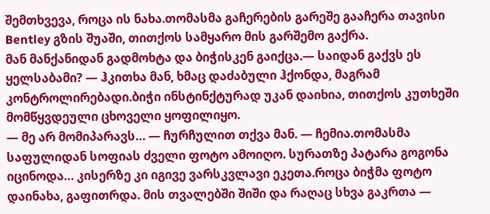შემთხვევა, როცა ის ნახა.თომასმა გაჩერების გარეშე გააჩერა თავისი Bentley გზის შუაში, თითქოს სამყარო მის გარშემო გაქრა.
მან მანქანიდან გადმოხტა და ბიჭისკენ გაიქცა.— საიდან გაქვს ეს ყელსაბამი? — ჰკითხა მან, ხმაც დაძაბული ჰქონდა, მაგრამ კონტროლირებადი.ბიჭი ინსტინქტურად უკან დაიხია, თითქოს კუთხეში მომწყვდეული ცხოველი ყოფილიყო.
— მე არ მომიპარავს… — ჩურჩულით თქვა მან. — ჩემია.თომასმა საფულიდან სოფიას ძველი ფოტო ამოიღო. სურათზე პატარა გოგონა იცინოდა… კისერზე კი იგივე ვარსკვლავი ეკეთა.როცა ბიჭმა ფოტო დაინახა, გაფითრდა. მის თვალებში შიში და რაღაც სხვა გაკრთა —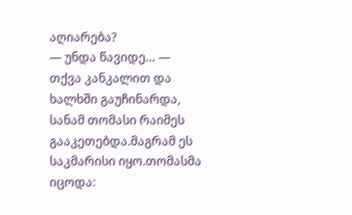აღიარება?
— უნდა წავიდე… — თქვა კანკალით და ხალხში გაუჩინარდა, სანამ თომასი რაიმეს გააკეთებდა.მაგრამ ეს საკმარისი იყო.თომასმა იცოდა: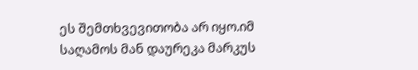ეს შემთხვევითობა არ იყო.იმ საღამოს მან დაურეკა მარკუს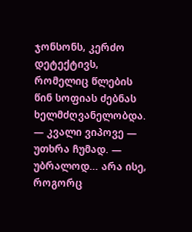ჯონსონს, კერძო დეტექტივს, რომელიც წლების წინ სოფიას ძებნას ხელმძღვანელობდა.
— კვალი ვიპოვე — უთხრა ჩუმად. — უბრალოდ… არა ისე, როგორც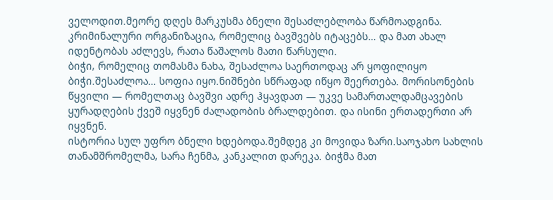ველოდით.მეორე დღეს მარკუსმა ბნელი შესაძლებლობა წარმოადგინა. კრიმინალური ორგანიზაცია, რომელიც ბავშვებს იტაცებს… და მათ ახალ იდენტობას აძლევს, რათა წაშალოს მათი წარსული.
ბიჭი, რომელიც თომასმა ნახა, შესაძლოა საერთოდაც არ ყოფილიყო ბიჭი.შესაძლოა… სოფია იყო.ნიშნები სწრაფად იწყო შეერთება. მორისონების წყვილი — რომელთაც ბავშვი ადრე ჰყავდათ — უკვე სამართალდამცავების ყურადღების ქვეშ იყვნენ ძალადობის ბრალდებით. და ისინი ერთადერთი არ იყვნენ.
ისტორია სულ უფრო ბნელი ხდებოდა.შემდეგ კი მოვიდა ზარი.საოჯახო სახლის თანამშრომელმა, სარა ჩენმა, კანკალით დარეკა. ბიჭმა მათ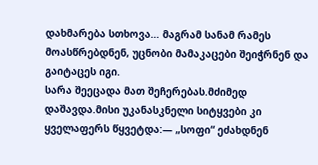დახმარება სთხოვა… მაგრამ სანამ რამეს მოასწრებდნენ, უცნობი მამაკაცები შეიჭრნენ და გაიტაცეს იგი.
სარა შეეცადა მათ შეჩერებას.მძიმედ დაშავდა.მისი უკანასკნელი სიტყვები კი ყველაფერს წყვეტდა:— „სოფი“ ეძახდნენ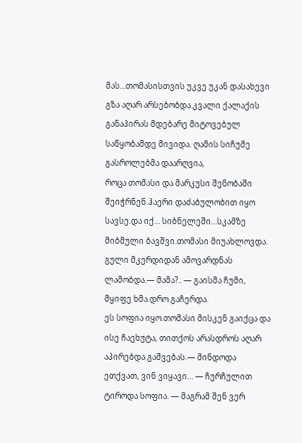მას…თომასისთვის უკვე უკან დასახევი გზა აღარ არსებობდა.კვალი ქალაქის განაპირას მდებარე მიტოვებულ საწყობამდე მივიდა. ღამის სიჩუმე გასროლებმა დაარღვია,
როცა თომასი და მარკუსი შენობაში შეიჭრნენ.ჰაერი დაძაბულობით იყო სავსე.და იქ… სიბნელეში…სკამზე მიბმული ბავშვი.თომასი მიუახლოვდა. გული მკერდიდან ამოვარდნას ლამობდა.— მამა?.. — გაისმა ჩუმი, მყიფე ხმა.დრო გაჩერდა.
ეს სოფია იყო.თომასი მისკენ გაიქცა და ისე ჩაეხუტა, თითქოს არასდროს აღარ აპირებდა გაშვებას.— მინდოდა ეთქვათ, ვინ ვიყავი… — ჩურჩულით ტიროდა სოფია. — მაგრამ შენ ვერ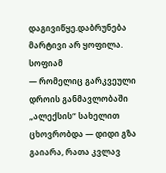დაგივიწყე.დაბრუნება მარტივი არ ყოფილა. სოფიამ
— რომელიც გარკვეული დროის განმავლობაში „ალექსის“ სახელით ცხოვრობდა — დიდი გზა გაიარა, რათა კვლავ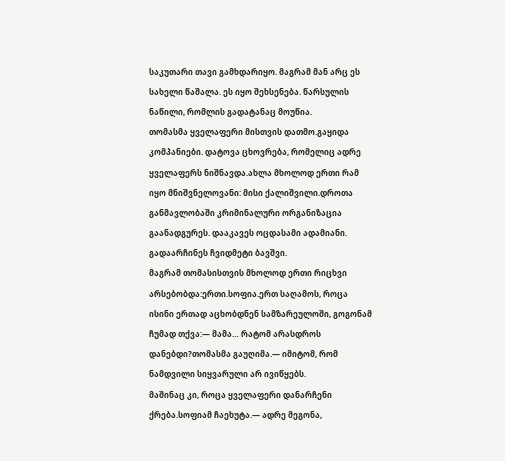საკუთარი თავი გამხდარიყო. მაგრამ მან არც ეს სახელი წაშალა. ეს იყო შეხსენება. წარსულის ნაწილი, რომლის გადატანაც მოუწია.
თომასმა ყველაფერი მისთვის დათმო.გაყიდა კომპანიები. დატოვა ცხოვრება, რომელიც ადრე ყველაფერს ნიშნავდა.ახლა მხოლოდ ერთი რამ იყო მნიშვნელოვანი: მისი ქალიშვილი.დროთა განმავლობაში კრიმინალური ორგანიზაცია გაანადგურეს. დააკავეს ოცდასამი ადამიანი. გადაარჩინეს ჩვიდმეტი ბავშვი.
მაგრამ თომასისთვის მხოლოდ ერთი რიცხვი არსებობდა:ერთი.სოფია.ერთ საღამოს, როცა ისინი ერთად აცხობდნენ სამზარეულოში, გოგონამ ჩუმად თქვა:— მამა… რატომ არასდროს დანებდი?თომასმა გაუღიმა.— იმიტომ, რომ ნამდვილი სიყვარული არ ივიწყებს.
მაშინაც კი, როცა ყველაფერი დანარჩენი ქრება.სოფიამ ჩაეხუტა.— ადრე მეგონა,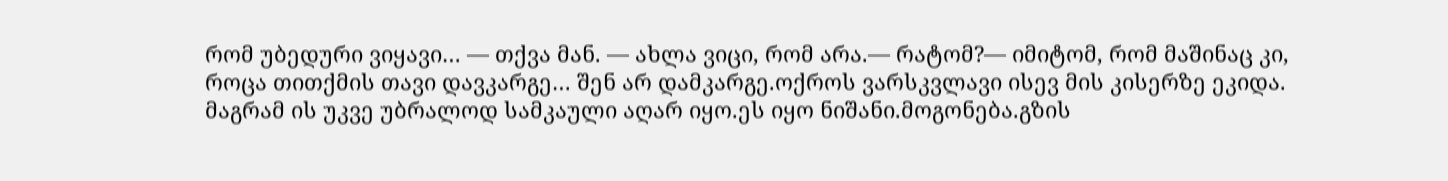რომ უბედური ვიყავი… — თქვა მან. — ახლა ვიცი, რომ არა.— რატომ?— იმიტომ, რომ მაშინაც კი, როცა თითქმის თავი დავკარგე… შენ არ დამკარგე.ოქროს ვარსკვლავი ისევ მის კისერზე ეკიდა.
მაგრამ ის უკვე უბრალოდ სამკაული აღარ იყო.ეს იყო ნიშანი.მოგონება.გზის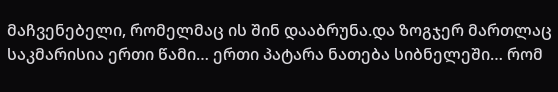მაჩვენებელი, რომელმაც ის შინ დააბრუნა.და ზოგჯერ მართლაც საკმარისია ერთი წამი… ერთი პატარა ნათება სიბნელეში… რომ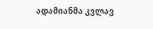ადამიანმა კვლავ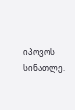იპოვოს სინათლე.